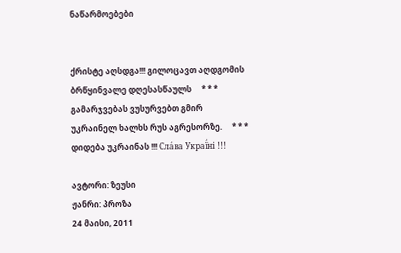ნაწარმოებები


ქრისტე აღსდგა!!! გილოცავთ აღდგომის ბრწყინვალე დღესასწაულს     * * *     გამარჯვებას ვუსურვებთ გმირ უკრაინელ ხალხს რუს აგრესორზე.     * * *     დიდება უკრაინას !!! Сла́ва Украї́ні !!!

ავტორი: ზეუსი
ჟანრი: პროზა
24 მაისი, 2011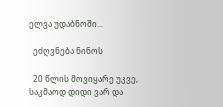ელვა უდაბნოში...

  ეძღვნება ნინოს

  20 წლის მოვიყარე უკვე, საკმაოდ დიდი ვარ და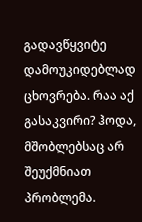გადავწყვიტე დამოუკიდებლად ცხოვრება. რაა აქ გასაკვირი? ჰოდა, მშობლებსაც არ შეუქმნიათ პრობლემა.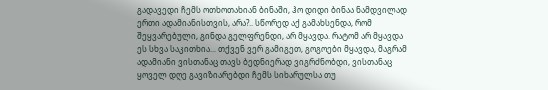გადავედი ჩემს ოთხოთახიან ბინაში, ჰო დიდი ბინაა ნამდვილად ერთი ადამიანისთვის, არა?.. სწორედ აქ გამახსენდა, რომ შეყვარებული, გინდა გელფრენდი, არ მყავდა. რატომ არ მყავდა ეს სხვა საკითხია... თქვენ ვერ გამიგეთ, გოგოები მყავდა, მაგრამ ადამიანი ვისთანაც თავს ბედნიერად ვიგრძნობდი, ვისთანაც ყოველ დღე გავიზიარებდი ჩემს სიხარულსა თუ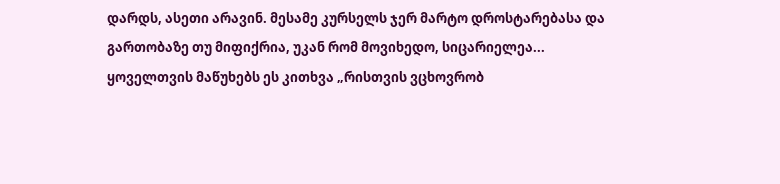დარდს, ასეთი არავინ. მესამე კურსელს ჯერ მარტო დროსტარებასა და გართობაზე თუ მიფიქრია, უკან რომ მოვიხედო, სიცარიელეა... ყოველთვის მაწუხებს ეს კითხვა „რისთვის ვცხოვრობ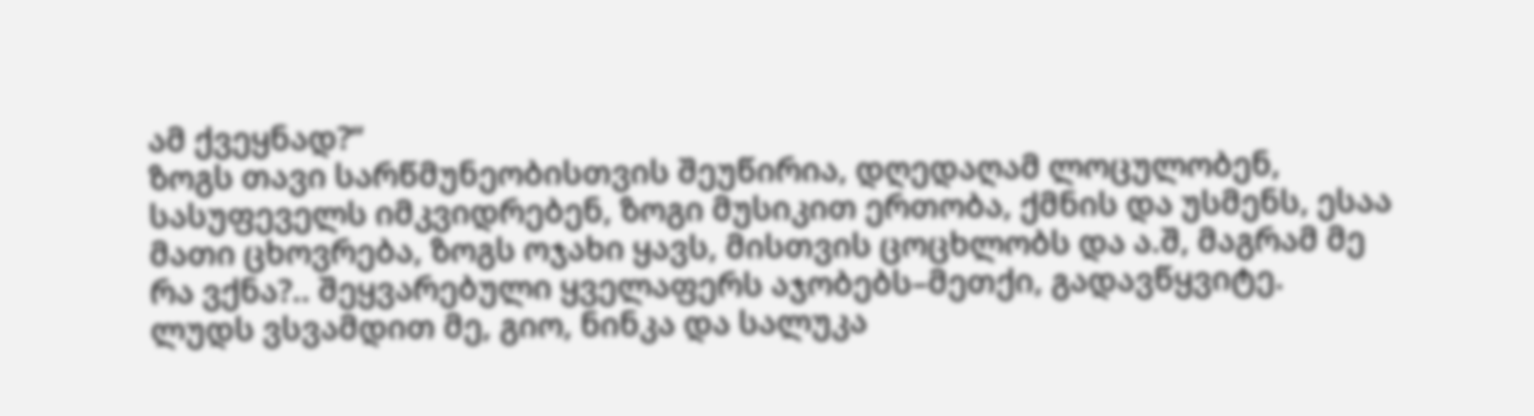ამ ქვეყნად?“
ზოგს თავი სარწმუნეობისთვის შეუწირია, დღედაღამ ლოცულობენ, სასუფეველს იმკვიდრებენ, ზოგი მუსიკით ერთობა, ქმნის და უსმენს, ესაა მათი ცხოვრება, ზოგს ოჯახი ყავს, მისთვის ცოცხლობს და ა.შ, მაგრამ მე რა ვქნა?.. შეყვარებული ყველაფერს აჯობებს–მეთქი, გადავწყვიტე.
ლუდს ვსვამდით მე, გიო, ნინკა და სალუკა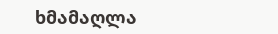ხმამაღლა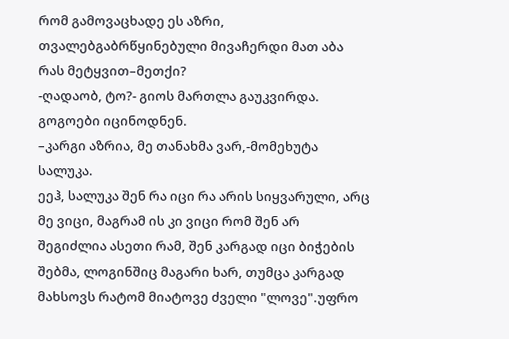რომ გამოვაცხადე ეს აზრი, თვალებგაბრწყინებული მივაჩერდი მათ აბა რას მეტყვით–მეთქი?
-ღადაობ, ტო?- გიოს მართლა გაუკვირდა.
გოგოები იცინოდნენ.
–კარგი აზრია, მე თანახმა ვარ,-მომეხუტა სალუკა.
ეეჰ, სალუკა შენ რა იცი რა არის სიყვარული, არც მე ვიცი, მაგრამ ის კი ვიცი რომ შენ არ შეგიძლია ასეთი რამ, შენ კარგად იცი ბიჭების შებმა, ლოგინშიც მაგარი ხარ, თუმცა კარგად მახსოვს რატომ მიატოვე ძველი "ლოვე".უფრო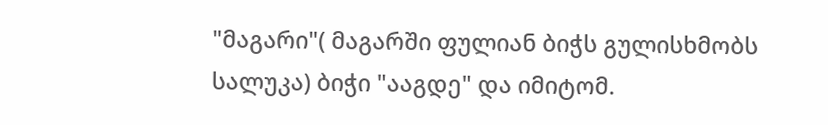"მაგარი"( მაგარში ფულიან ბიჭს გულისხმობს სალუკა) ბიჭი "ააგდე" და იმიტომ.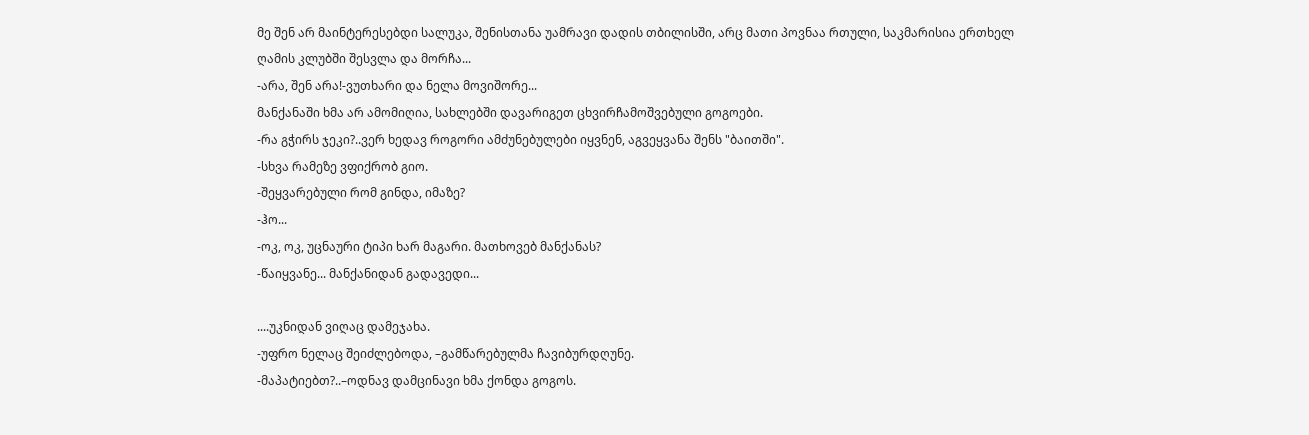მე შენ არ მაინტერესებდი სალუკა, შენისთანა უამრავი დადის თბილისში, არც მათი პოვნაა რთული, საკმარისია ერთხელ ღამის კლუბში შესვლა და მორჩა...
-არა, შენ არა!-ვუთხარი და ნელა მოვიშორე...
მანქანაში ხმა არ ამომიღია, სახლებში დავარიგეთ ცხვირჩამოშვებული გოგოები.
-რა გჭირს ჯეკი?..ვერ ხედავ როგორი ამძუნებულები იყვნენ, აგვეყვანა შენს "ბაითში".
-სხვა რამეზე ვფიქრობ გიო.
-შეყვარებული რომ გინდა, იმაზე?
-ჰო...
-ოკ, ოკ, უცნაური ტიპი ხარ მაგარი. მათხოვებ მანქანას?
-წაიყვანე... მანქანიდან გადავედი...

....უკნიდან ვიღაც დამეჯახა.
-უფრო ნელაც შეიძლებოდა, –გამწარებულმა ჩავიბურდღუნე.
-მაპატიებთ?..–ოდნავ დამცინავი ხმა ქონდა გოგოს.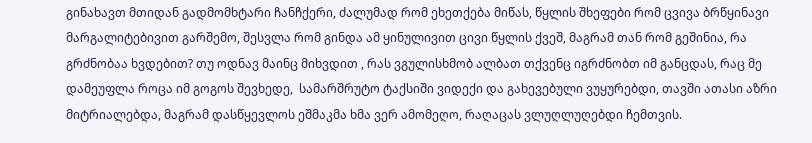გინახავთ მთიდან გადმომხტარი ჩანჩქერი, ძალუმად რომ ეხეთქება მიწას, წყლის შხეფები რომ ცვივა ბრწყინავი მარგალიტებივით გარშემო, შესვლა რომ გინდა ამ ყინულივით ცივი წყლის ქვეშ, მაგრამ თან რომ გეშინია, რა გრძნობაა ხვდებით? თუ ოდნავ მაინც მიხვდით , რას ვგულისხმობ ალბათ თქვენც იგრძნობთ იმ განცდას, რაც მე დამეუფლა როცა იმ გოგოს შევხედე,  სამარშრუტო ტაქსიში ვიდექი და გახევებული ვუყურებდი, თავში ათასი აზრი მიტრიალებდა, მაგრამ დასწყევლოს ეშმაკმა ხმა ვერ ამომეღო, რაღაცას ვლუღლუღებდი ჩემთვის.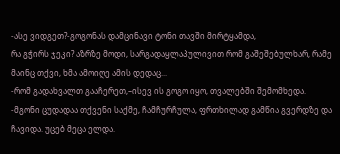-ასე ვიდგეთ?-გოგონას დამცინავი ტონი თავში მირტყამდა,
რა გჭირს ჯეკი? აზრზე მოდი, სარგადაყლაპულივით რომ გაშეშებულხარ, რამე მაინც თქვი, ხმა ამოიღე ამის დედაც...
-რომ გადახვალთ გააჩერეთ,–ისევ ის გოგო იყო, თვალებში შემომხედა.
-მგონი ცუდადაა თქვენი საქმე, ჩამჩურჩულა, ფრთხილად გამწია გვერდზე და ჩავიდა. უცებ მეცა ელდა.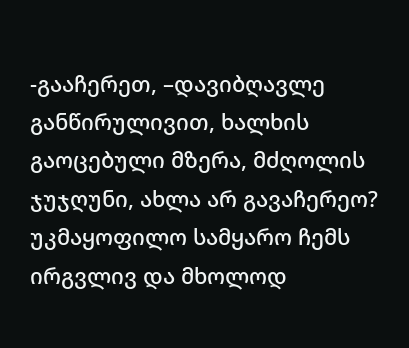-გააჩერეთ, –დავიბღავლე განწირულივით, ხალხის გაოცებული მზერა, მძღოლის ჯუჯღუნი, ახლა არ გავაჩერეო? უკმაყოფილო სამყარო ჩემს ირგვლივ და მხოლოდ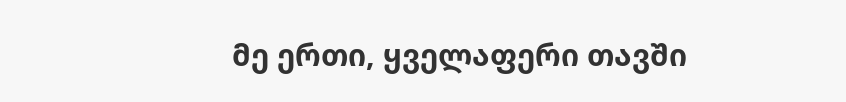მე ერთი, ყველაფერი თავში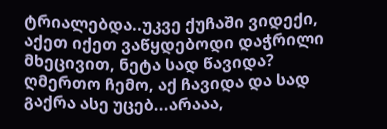ტრიალებდა..უკვე ქუჩაში ვიდექი, აქეთ იქეთ ვაწყდებოდი დაჭრილი მხეცივით, ნეტა სად წავიდა? ღმერთო ჩემო, აქ ჩავიდა და სად გაქრა ასე უცებ...არააა,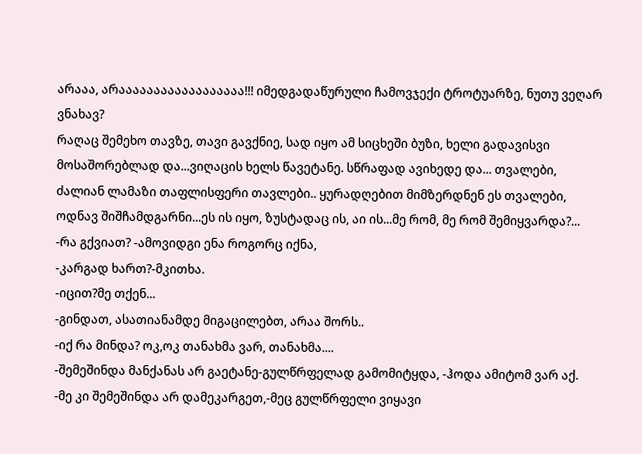არააა, არაააააააააააააააააა!!! იმედგადაწურული ჩამოვჯექი ტროტუარზე, ნუთუ ვეღარ ვნახავ?
რაღაც შემეხო თავზე, თავი გავქნიე, სად იყო ამ სიცხეში ბუზი, ხელი გადავისვი მოსაშორებლად და...ვიღაცის ხელს წავეტანე. სწრაფად ავიხედე და... თვალები, ძალიან ლამაზი თაფლისფერი თავლები.. ყურადღებით მიმზერდნენ ეს თვალები, ოდნავ შიშჩამდგარნი...ეს ის იყო, ზუსტადაც ის, აი ის...მე რომ, მე რომ შემიყვარდა?...
-რა გქვიათ? -ამოვიდგი ენა როგორც იქნა,
-კარგად ხართ?-მკითხა.
-იცით?მე თქენ...
-გინდათ, ასათიანამდე მიგაცილებთ, არაა შორს..
-იქ რა მინდა? ოკ,ოკ თანახმა ვარ, თანახმა....
-შემეშინდა მანქანას არ გაეტანე-გულწრფელად გამომიტყდა, -ჰოდა ამიტომ ვარ აქ.
-მე კი შემეშინდა არ დამეკარგეთ,-მეც გულწრფელი ვიყავი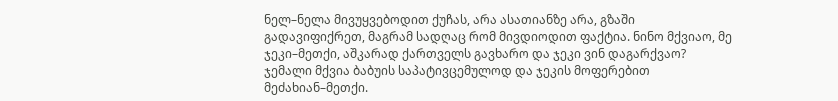ნელ–ნელა მივუყვებოდით ქუჩას, არა ასათიანზე არა, გზაში გადავიფიქრეთ, მაგრამ სადღაც რომ მივდიოდით ფაქტია. ნინო მქვიაო, მე ჯეკი–მეთქი, აშკარად ქართველს გავხარო და ჯეკი ვინ დაგარქვაო? ჯემალი მქვია ბაბუის საპატივცემულოდ და ჯეკის მოფერებით მეძახიან–მეთქი.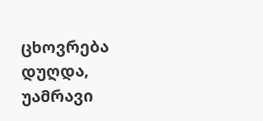ცხოვრება დუღდა, უამრავი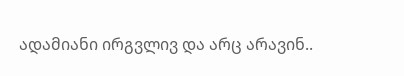ადამიანი ირგვლივ და არც არავინ..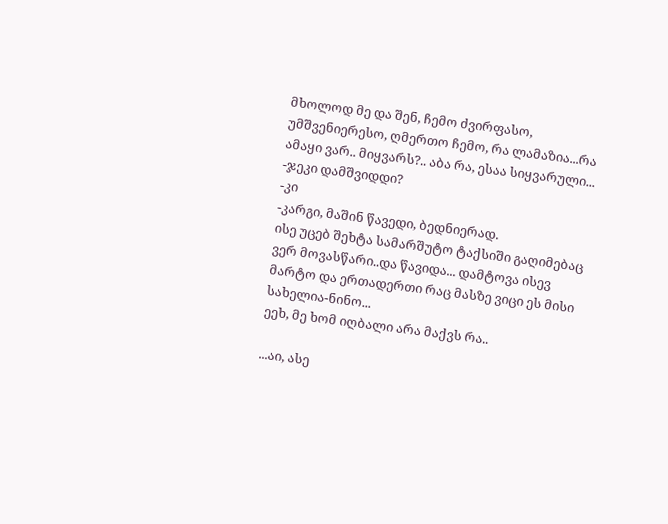მხოლოდ მე და შენ, ჩემო ძვირფასო, უმშვენიერესო, ღმერთო ჩემო, რა ლამაზია...რა ამაყი ვარ.. მიყვარს?.. აბა რა, ესაა სიყვარული...
-ჯეკი დამშვიდდი?
-კი
-კარგი, მაშინ წავედი, ბედნიერად.
ისე უცებ შეხტა სამარშუტო ტაქსიში გაღიმებაც ვერ მოვასწარი..და წავიდა... დამტოვა ისევ მარტო და ერთადერთი რაც მასზე ვიცი ეს მისი სახელია-ნინო...
ეეხ, მე ხომ იღბალი არა მაქვს რა..

...აი, ასე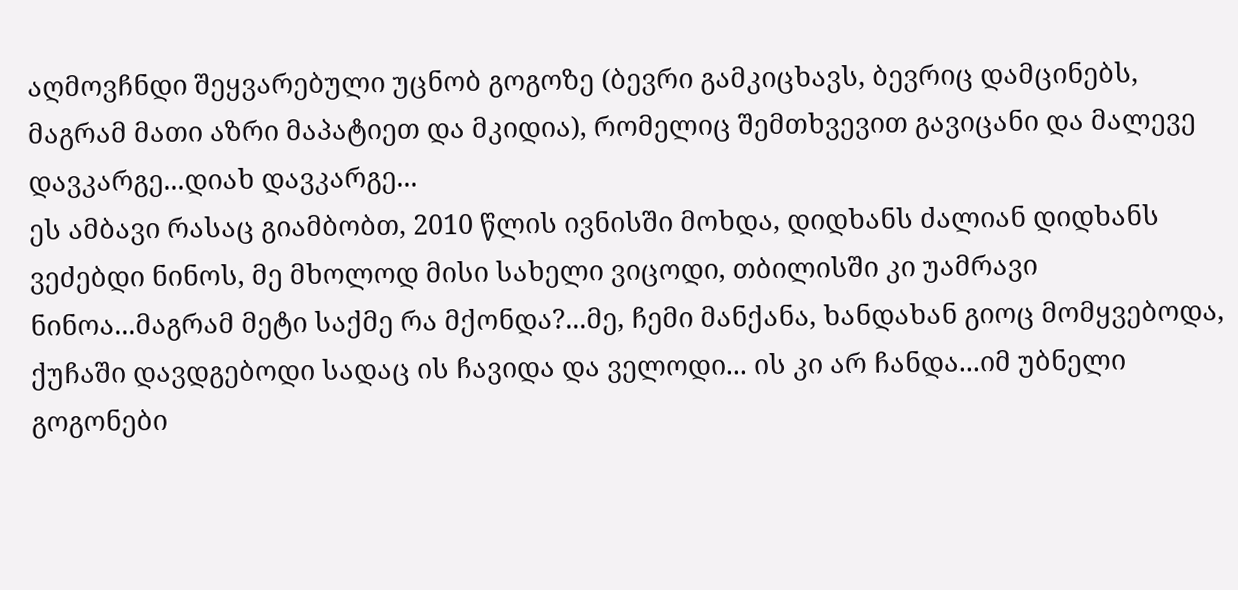აღმოვჩნდი შეყვარებული უცნობ გოგოზე (ბევრი გამკიცხავს, ბევრიც დამცინებს, მაგრამ მათი აზრი მაპატიეთ და მკიდია), რომელიც შემთხვევით გავიცანი და მალევე დავკარგე...დიახ დავკარგე...
ეს ამბავი რასაც გიამბობთ, 2010 წლის ივნისში მოხდა, დიდხანს ძალიან დიდხანს ვეძებდი ნინოს, მე მხოლოდ მისი სახელი ვიცოდი, თბილისში კი უამრავი ნინოა...მაგრამ მეტი საქმე რა მქონდა?...მე, ჩემი მანქანა, ხანდახან გიოც მომყვებოდა, ქუჩაში დავდგებოდი სადაც ის ჩავიდა და ველოდი... ის კი არ ჩანდა...იმ უბნელი გოგონები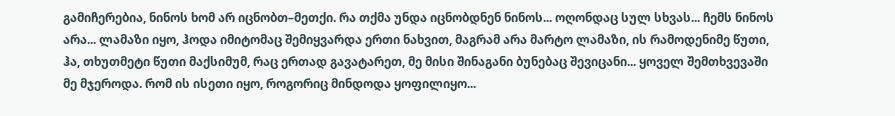გამიჩერებია, ნინოს ხომ არ იცნობთ–მეთქი. რა თქმა უნდა იცნობდნენ ნინოს... ოღონდაც სულ სხვას... ჩემს ნინოს არა... ლამაზი იყო, ჰოდა იმიტომაც შემიყვარდა ერთი ნახვით, მაგრამ არა მარტო ლამაზი, ის რამოდენიმე წუთი, ჰა, თხუთმეტი წუთი მაქსიმუმ, რაც ერთად გავატარეთ, მე მისი შინაგანი ბუნებაც შევიცანი... ყოველ შემთხვევაში მე მჯეროდა. რომ ის ისეთი იყო, როგორიც მინდოდა ყოფილიყო...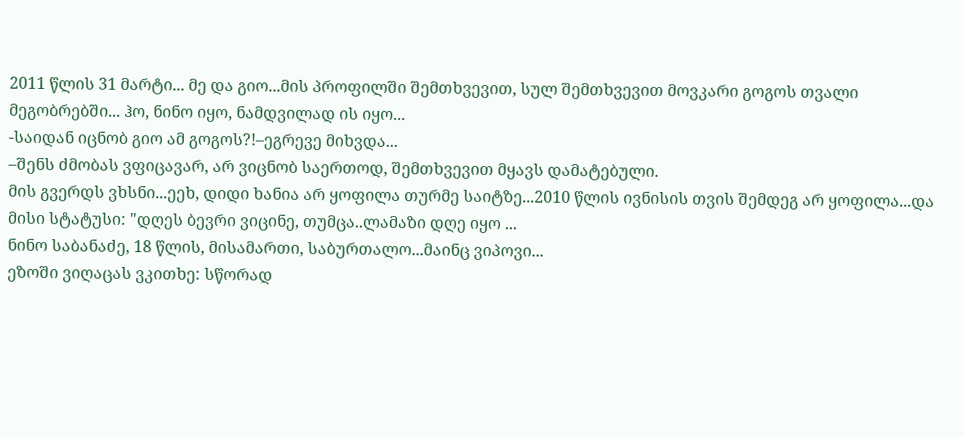2011 წლის 31 მარტი... მე და გიო...მის პროფილში შემთხვევით, სულ შემთხვევით მოვკარი გოგოს თვალი მეგობრებში... ჰო, ნინო იყო, ნამდვილად ის იყო...
-საიდან იცნობ გიო ამ გოგოს?!–ეგრევე მიხვდა...
–შენს ძმობას ვფიცავარ, არ ვიცნობ საერთოდ, შემთხვევით მყავს დამატებული.
მის გვერდს ვხსნი...ეეხ, დიდი ხანია არ ყოფილა თურმე საიტზე...2010 წლის ივნისის თვის შემდეგ არ ყოფილა...და მისი სტატუსი: "დღეს ბევრი ვიცინე, თუმცა..ლამაზი დღე იყო ...
ნინო საბანაძე, 18 წლის, მისამართი, საბურთალო...მაინც ვიპოვი...
ეზოში ვიღაცას ვკითხე: სწორად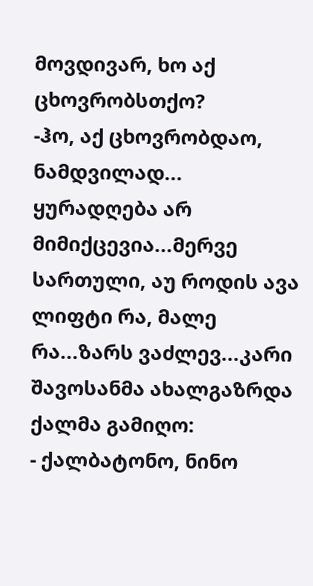მოვდივარ, ხო აქ ცხოვრობსთქო?
-ჰო, აქ ცხოვრობდაო, ნამდვილად... ყურადღება არ მიმიქცევია...მერვე სართული, აუ როდის ავა ლიფტი რა, მალე რა...ზარს ვაძლევ...კარი შავოსანმა ახალგაზრდა ქალმა გამიღო:
- ქალბატონო, ნინო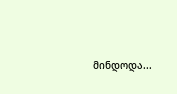მინდოდა...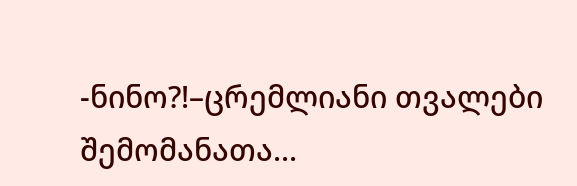-ნინო?!–ცრემლიანი თვალები შემომანათა...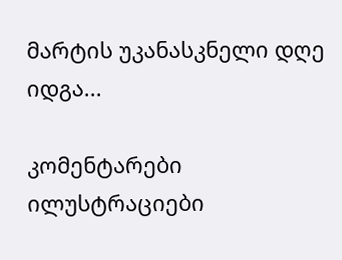მარტის უკანასკნელი დღე იდგა...

კომენტარები ილუსტრაციები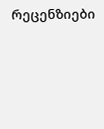რეცენზიები